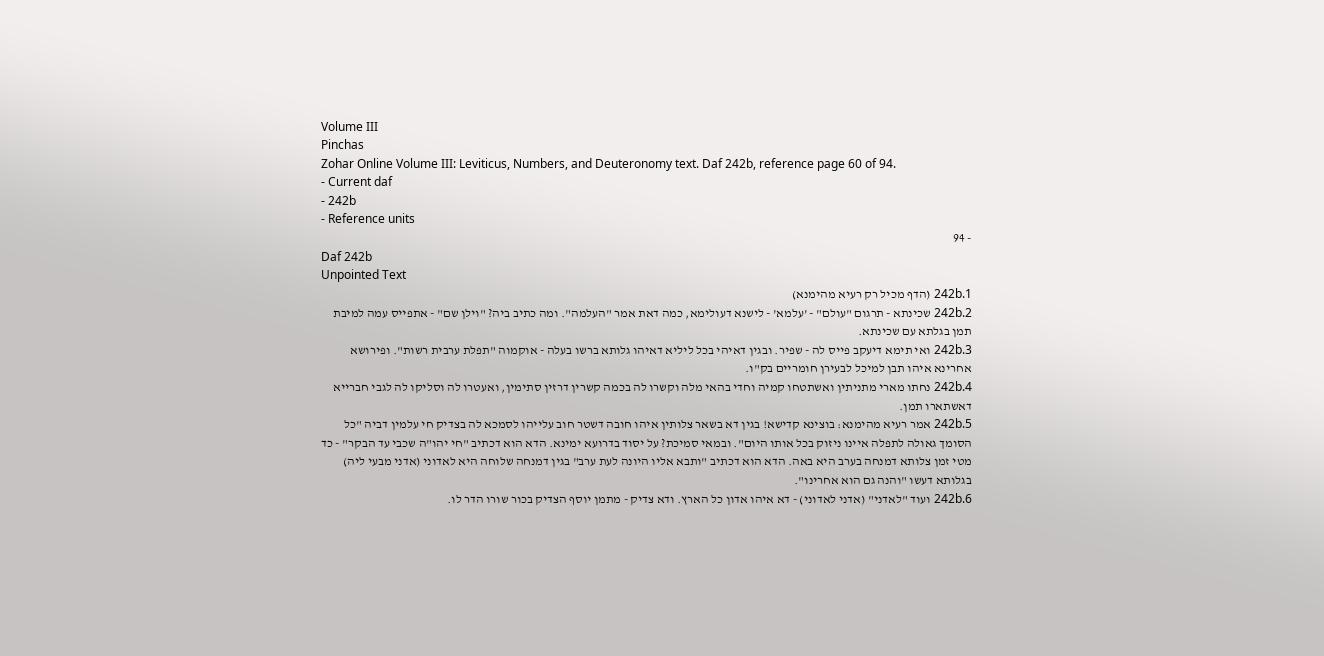Volume III
Pinchas
Zohar Online Volume III: Leviticus, Numbers, and Deuteronomy text. Daf 242b, reference page 60 of 94.
- Current daf
- 242b
- Reference units
- 94
Daf 242b
Unpointed Text
242b.1 (הדף מכיל רק רעיא מהימנא)
242b.2 שכינתא - תרגום "עולם" - 'עלמא' - לישנא דעולימא, כמה דאת אמר "העלמה". ומה כתיב ביה? "וילן שם" - אתפייס עמה למיבת תמן בגלתא עם שכינתא.
242b.3 ואי תימא דיעקב פייס לה - שפיר. ובגין דאיהי בכל ליליא דאיהו גלותא ברשו בעלה - אוקמוה "תפלת ערבית רשות". ופירושא אחרינא איהו תבן למיכל לבעירן חומריים בק"ו.
242b.4 נחתו מארי מתניתין ואשתטחו קמיה וחדי בהאי מלה וקשרו לה בכמה קשרין דרזין סתימין, ואעטרו לה וסליקו לה לגבי חברייא דאשתארו תמן.
242b.5 אמר רעיא מהימנא: בוצינא קדישא! בגין דא בשאר צלותין איהו חובה דשטר חוב עלייהו לסמכא לה בצדיק חי עלמין דביה "כל הסומך גאולה לתפלה איינו ניזוק בכל אותו היום". ובמאי סמיכת? על יסוד בדרועא ימינא. הדא הוא דכתיב "חי יהו"ה שכבי עד הבקר" - כד מטי זמן צלותא דמנחה בערב היא באה. הדא הוא דכתיב "ותבא אליו היונה לעת ערב" בגין דמנחה שלוחה היא לאדוני (אדני מבעי ליה) בגלותא דעשו "והנה גם הוא אחרינו".
242b.6 ועוד "לאדני" (אדני לאדוני) - דא איהו אדון כל הארץ. ודא צדיק - מתמן יוסף הצדיק בכור שורו הדר לו.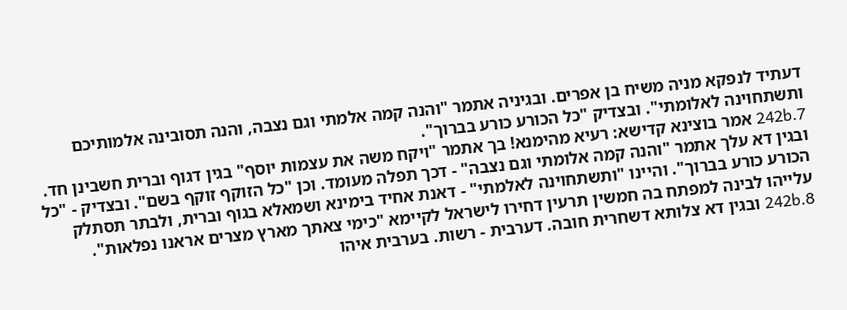דעתיד לנפקא מניה משיח בן אפרים. ובגיניה אתמר "והנה קמה אלמתי וגם נצבה, והנה תסובינה אלמותיכם ותשתחוינה לאלומתי". ובצדיק "כל הכורע כורע בברוך".
242b.7 אמר בוצינא קדישא: רעיא מהימנא! בך אתמר "ויקח משה את עצמות יוסף" בגין דגוף וברית חשבינן חד. ובגין דא עלך אתמר "והנה קמה אלומתי וגם נצבה" - דכך תפלה מעומד. וכן "כל הזוקף זוקף בשם". ובצדיק - "כל הכורע כורע בברוך". והיינו "ותשתחוינה לאלמתי" - דאנת אחיד בימינא ושמאלא בגוף וברית, ולבתר תסתלק עלייהו לבינה למפתח בה חמשין תרעין דחירו לישראל לקיימא "כימי צאתך מארץ מצרים אראנו נפלאות".
242b.8 ובגין דא צלותא דשחרית חובה. דערבית - רשות. בערבית איהו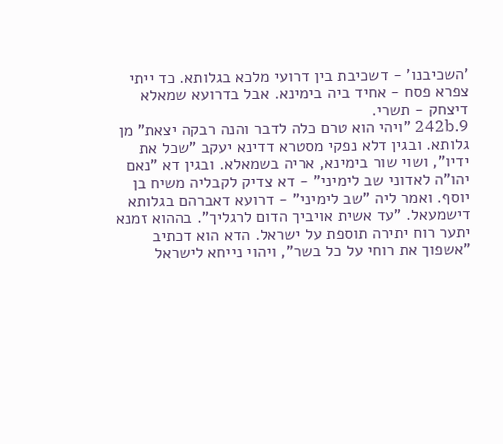'השכיבנו' - דשכיבת בין דרועי מלכא בגלותא. כד ייתי צפרא פסח - אחיד ביה בימינא. אבל בדרועא שמאלא דיצחק - תשרי.
242b.9 "ויהי הוא טרם כלה לדבר והנה רבקה יצאת" מן גלותא. ובגין דלא נפקי מסטרא דדינא יעקב "שכל את ידיו", ושוי שור בימינא, אריה בשמאלא. ובגין דא "נאם יהו"ה לאדוני שב לימיני" - דא צדיק לקבליה משיח בן יוסף. ואמר ליה "שב לימיני" - דרועא דאברהם בגלותא דישמעאל. "עד אשית אויביך הדום לרגליך". בההוא זמנא יתער רוח יתירה תוספת על ישראל. הדא הוא דכתיב "אשפוך את רוחי על כל בשר", ויהוי נייחא לישראל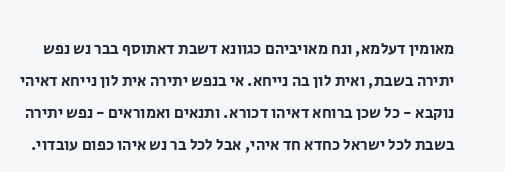מאומין דעלמא, ונח מאויביהם כגוונא דשבת דאתוסף בבר נש נפש יתירה בשבת, ואית לון בה נייחא. אי בנפש יתירה אית לון נייחא דאיהי נוקבא - כל שכן ברוחא דאיהו דכורא. ותנאים ואמוראים - נפש יתירה בשבת לכל ישראל כחדא חד איהי, אבל לכל בר נש איהו כפום עובדוי.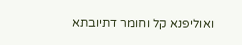ואוליפנא קל וחומר דתיובתא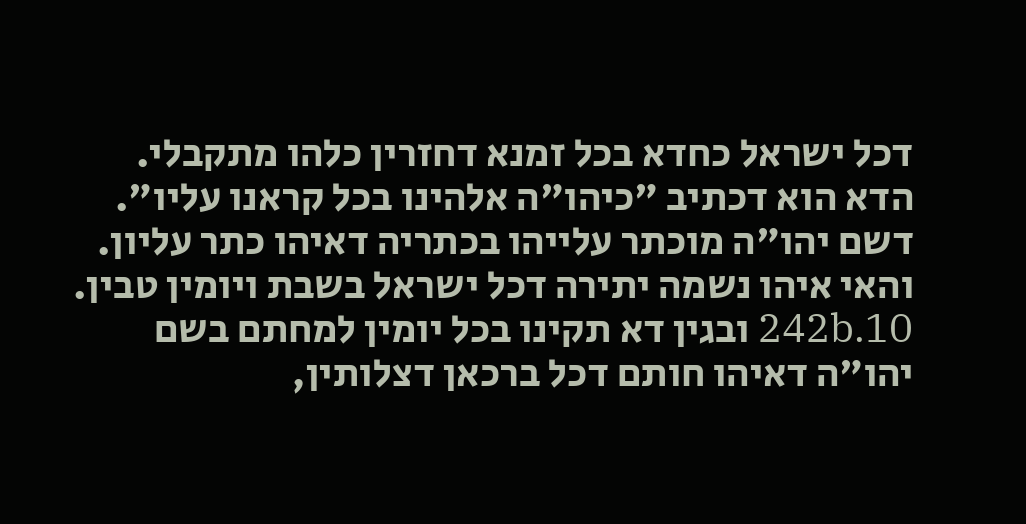דכל ישראל כחדא בכל זמנא דחזרין כלהו מתקבלי. הדא הוא דכתיב "כיהו"ה אלהינו בכל קראנו עליו". דשם יהו"ה מוכתר עלייהו בכתריה דאיהו כתר עליון. והאי איהו נשמה יתירה דכל ישראל בשבת ויומין טבין.
242b.10 ובגין דא תקינו בכל יומין למחתם בשם יהו"ה דאיהו חותם דכל ברכאן דצלותין,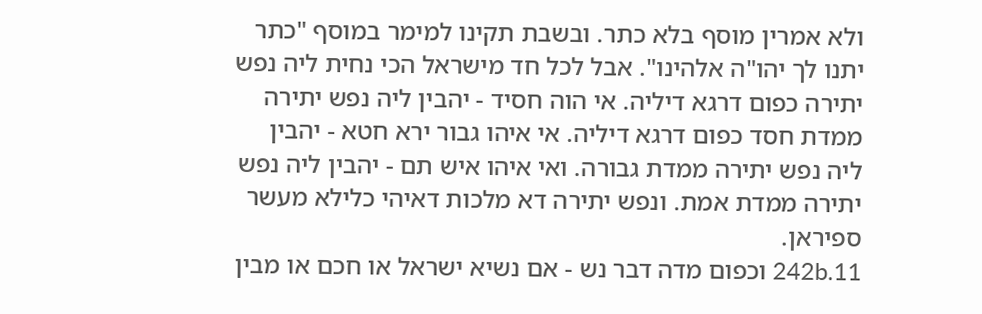ולא אמרין מוסף בלא כתר. ובשבת תקינו למימר במוסף "כתר יתנו לך יהו"ה אלהינו". אבל לכל חד מישראל הכי נחית ליה נפש יתירה כפום דרגא דיליה. אי הוה חסיד - יהבין ליה נפש יתירה ממדת חסד כפום דרגא דיליה. אי איהו גבור ירא חטא - יהבין ליה נפש יתירה ממדת גבורה. ואי איהו איש תם - יהבין ליה נפש יתירה ממדת אמת. ונפש יתירה דא מלכות דאיהי כלילא מעשר ספיראן.
242b.11 וכפום מדה דבר נש - אם נשיא ישראל או חכם או מבין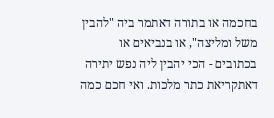בחכמה או בתורה דאתמר ביה "להבין משל ומליצה", או בנביאים או בכתובים - הכי יהבין ליה נפש יתירה דאתקריאת כתר מלכות. ואי חכם כמה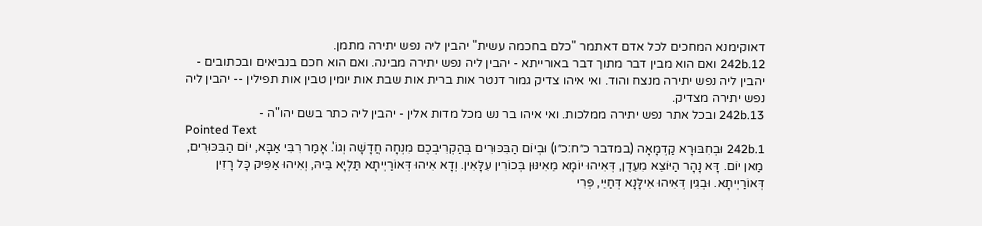דאוקימנא המחכים לכל אדם דאתמר "כלם בחכמה עשית" יהבין ליה נפש יתירה מתמן.
242b.12 ואם הוא מבין דבר מתוך דבר באורייתא - יהבין ליה נפש יתירה מבינה. ואם הוא חכם בנביאים ובכתובים - יהבין ליה נפש יתירה מנצח והוד. ואי איהו צדיק גמור דנטר אות ברית אות שבת אות יומין טבין אות תפילין -- יהבין ליה נפש יתירה מצדיק.
242b.13 ובכל אתר נפש יתירה ממלכות. ואי איהו בר נש מכל מדות אלין - יהבין ליה כתר בשם יהו"ה -
Pointed Text
242b.1 וּבְחִבּוּרָא קַדְמָאָה (במדבר כ״ח:כ״ו) וּבְיוֹם הַבִּכּוּרִים בְּהַקְרִיבְכֶם מִנְחָה חֲדָשָׁה וְגוֹ'. אָמַר רִבִּי אַבָּא, יוֹם הַבִּכּוּרִים, מַאן יוֹם. דָּא נָהָר הַיּוֹצֵא מִעֵדֶן, דְּאִיהוּ יוֹמָא מֵאִינּוּן בְּכוֹרִין עִלָּאִין. וְדָא אִיהוּ דְּאוֹרַיְיתָא תַּלְיָא בֵּיהּ, וְאִיהוּ אַפִּיק כָּל רָזִין דְּאוֹרַיְיתָא. וּבְגִין דְּאִיהוּ אִילָּנָא דְּחַיֵּי, פְּרִי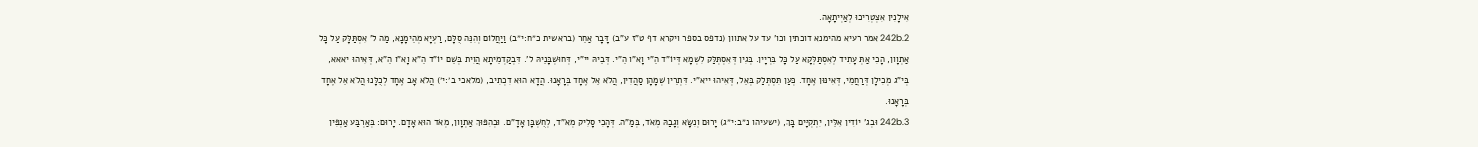אִילָנִין אִצְטְרִיכוּ לְאַיְיתָאָה.
242b.2 אמר רעיא מהימנא דוכתין וכו' עד על אתוון (נדפס בספר ויקרא דף ט"ז ע"ב) דָּבָר אַחֵר (בראשית כ״ח:י״ב) וַיַחֲלוֹם וְהִנֵּה סֻלָּם, רַעְיָא מְהֵימָנָא, מַה ל' אִסְתַּלָּק עַל כָּל אַתְוָון, הָכִי אַתְּ עָתִיד לְאִסְתַּלְּקָא עַל כָּל בִּרְיָין. בְּגִין דְּאִסְתְּלַּק לִשְׁמָא דְּיוֹ"ד הֵ"י וָא"ו הֵ"י. דְּבֵיהּ יי"י, דְּחוּשְׁבָּנֵיהּ ל'. דִּבְקַדְמֵיתָא הֲוִית בְּשֵׁם יוֹ"ד הֵ"א וָא"ו הֵ"א, דְּאִיהוּ יאאא, בְּי"ג מְכִילָן דְּרַחֲמֵי, דְּאִינּוּן אֶחָד. כְּעַן תִּסְתְּלַק בְּאֵל, דְּאִיהוּ ייא"י. דִּתְרֵין שְׁמָהָן סַהֲדִין, הֲלֹא אֵל אֶחָד בְּרָאָנוּ. הֲדָא הוּא דִכְתִיב, (מלאכי ב׳:י׳) הֲלֹא אָב אֶחָד לְכֻלָּנוּ הֲלֹא אֵל אֶחָד בְּרָאָנוּ.
242b.3 וּבְג' יוֹדִין אִלֵּין, יִתְקְיָּים בָּךְ, (ישעיהו נ״ב:י״ג) יָרוּם וְנִשָּׂא וְגָבַהּ מְאֹד, בְּמַ"ה. דְּהָכִי סָלִיק מְאֹ"ד, לְחֻשְׁבָּן אָדָ"ם. וּבְהִפּוּךְ אַתְוָון, מְאֹד הוּא אָדָם. יָרוּם: בְּאַרְבַּע אַנְפִּין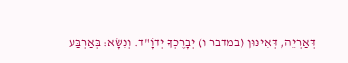דְּאַרְיֵה, דְּאִינּוּן (במדבר ו) יְבָרֶכְךָ יְדוָֹ"ד. וְנִשָּׂא: בְּאַרְבַּע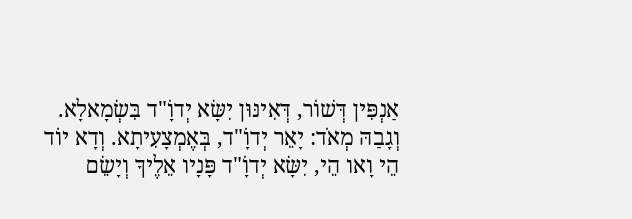אַנְפִּין דְּשׁוֹר, דְּאִינּוּן יִשָּׂא יְדוָֹ"ד בִּשְׂמָאלָא. וְגָבַהּ מְאֹד: יָאֵר יְדוָֹ"ד, בְּאֶמְצָעִיתָא. וְדָא יוֹד הֵי וָאו הֵי, יִשָּׂא יְדוָֹ"ד פָּנָיו אֵלֶיךָ וְיָשֵׂם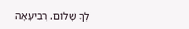לְךָ שָׁלוֹם. רְבִיעָאָה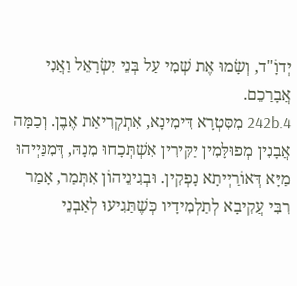יְדוָֹ"ד, וְשָׂמוּ אֶת שְׁמִי עַל בְּנֵי יִשְׂרָאֵל וַאֲנִי אֲבָרַכֵם.
242b.4 מִסִּטְרָא דִּימִינָא, אִתְקְרִיאַת אֶבֶן. וְכַמָּה אֲבָנִין מְפוּלָּמִין יַקִּירִין אִשְׁתְּכָחוּ מִנָהּ, דְּמִנַּיְיהוּ מַיָּא דְּאוֹרַיְיתָא נָפְקִין. וּבְגִינֵיהוֹן אִתְּמַר, אָמַר רִבִּי עֲקִיבָא לְתַלְמִידָיו כְּשֶׁתַּגִיעוּ לְאַבְנֵי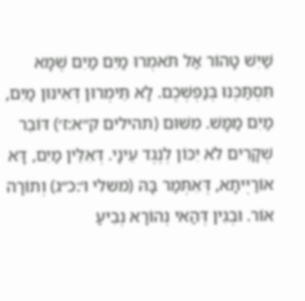שַׁיִשׁ טָהוֹר אַל תֹּאמְרוּ מַיִם מַיִם שֶׁמָּא תִּסְתַּכְּנוּ בְּנַפְשְׁכֶם. לָא תֵּימְרוּן דְּאִינּוּן מַיִם, מַיִם מַמָּשׁ. מִשּׁוּם (תהילים ק״א:ז׳) דּוֹבֵר שְׁקָרִים לֹא יִכּוֹן לְנֶגֶד עֵינָי. דְּאִלֵּין מַיִם, דָּא אוֹרַיְיתָא, דְּאִתְּמַר בָּהּ (משלי ו׳:כ״ג) וְתוֹרָה אוֹר. וּבְגִין דְּהַאי נְהוֹרָא נְבִיעַ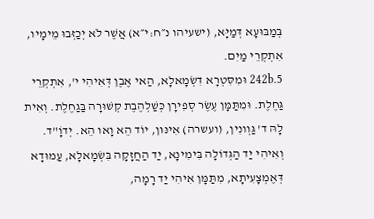בְּמַבּוּעָא דְּמַיָּא, (ישעיהו נ״ח:י״א) אֲשֶׁר לֹא יְכַזְּבוּ מֵימָיו, אִתְקְרֵי מַיִם.
242b.5 וּמִסִּטְרָא דִּשְׂמָאלָא, הַאי אֶבֶן דְּאִיהִי י', אִתְקְרֵי גַּחֶלֶת. וּמִתַּמָּן עֶשֶׂר סְפִירָן כְּשַׁלְהֶבֶת קְשׁוּרָה בַּגַחֶלֶת. וְאִית לָהּ ד' גַּוְונִין, (ועשרה) אִינּוּן, יוֹד הֵא וָאו הֵא. יְדוָֹ"ד. וְאִיהִי יַד הַגְּדוֹלָה בִּימִינָא, יַד הַחֲזָקָה בִּשְׂמָאלָא, עַמוּדָא דְּאֶמְצָעִיתָא, מִתַּמָּן אִיהִי יַד רָמָה,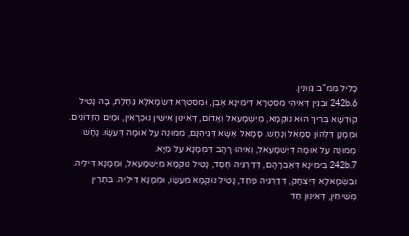כָּלִיל מִּמ"ב גַּוְונִין.
242b.6 וּבְגִין דְּאִיהִי מִסִּטְרָא דִּימִינָא אֶבֶן, וּמִסִּטְרָא דִּשְׂמָאלָא גַּחֶלֶת, בָּהּ נָטִיל קוּדְשָׁא בְּרִיךְ הוּא נוּקְמָא, מִיִשְׁמָעֵאל וְאֱדוֹם, דְּאִינּוּן אִישִּׁין נוּכְרָאִין, וּמַיִם הַזֵּדוֹנִים. וּמְמָנָן דִּלְהוֹן סָמָאֵל וְנָחָשׁ. סָמָאֵל אֶשָּׁא דְּגֵיהִנָּם, מְמוּנֶה עַל אוּמָה דְּעֵשָׂו. נָחָשׁ מְמוּנֶה עַל אוּמָה דְּיִשְׁמָעֵאל, וְאִיהוּ רָהָב דִּמְמָנָא עַל מַיָּא.
242b.7 בִּימִינָא דְּאַבְרָהָם, דְּדַרְגֵּיהּ חֶסֶד, נָטִיל נוּקְמָא מִיִּשְׁמָעֵאל, וּמְמָנָא דִּילֵיהּ. וּבִשְׂמָאלָא דְּיִצְחָק, דְּדַרְגֵיהּ פַּחַד, נָטִיל נוּקְמָא מֵעֵשָׂו, וּמְמָנָא דִּילֵיהּ. בִּתְרֵין מְשִׁיחִין, דְּאִינּוּן חַד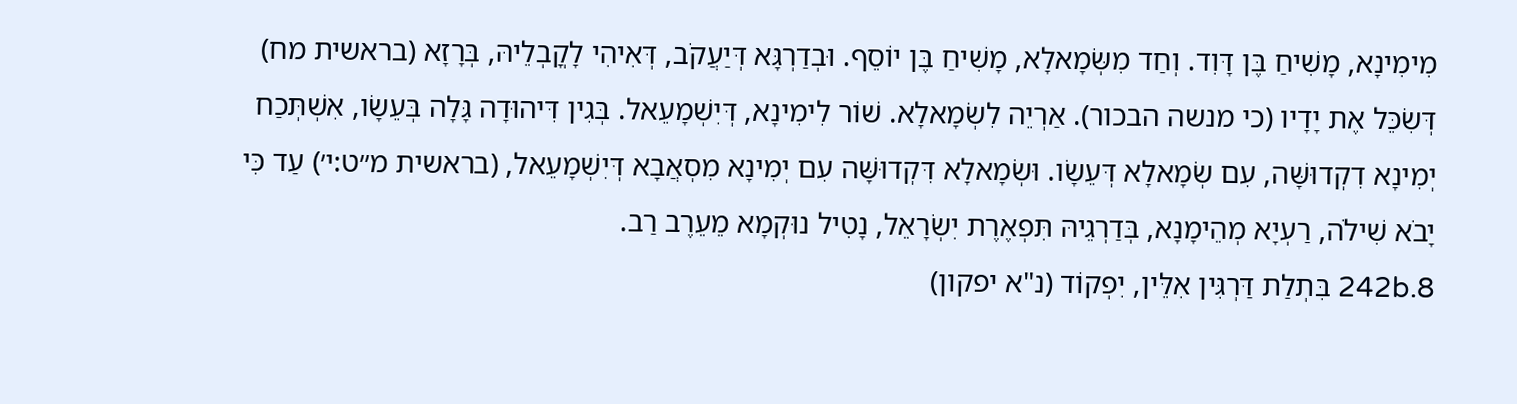מִימִינָא, מָשִׁיחַ בֶּן דָּוִד. וְחַד מִשְּׂמָאלָא, מָשִׁיחַ בֶּן יוֹסֵף. וּבְדַרְגָּא דְּיַעֲקֹב, דְּאִיהִי לָקֳבְלֵיהּ, בְּרָזָא (בראשית מח) דְּשִׂכֵּל אֶת יָדָיו (כי מנשה הבכור). אַרְיֵה לִשְׂמָאלָא. שׁוֹר לִימִינָא, דְּיִשְׁמָעֵאל. בְּגִין דִּיהוּדָה גָּלָה בְּעֵשָׂו, אִשְׁתְּכַח יְמִינָא דִקְדוּשָּׁה, עִם שְׂמָאלָא דְּעֵשָׂו. וּשְׂמָאלָא דִּקְדוּשָּׁה עִם יְמִינָא מִסְאֲבָא דְּיִשְׁמָעֵאל, (בראשית מ״ט:י׳) עַד כִּי יָבֹא שִׁילֹה, רַעְיָא מְהֵימָנָא, בְּדַרְגֵיהּ תִּפְאֶרֶת יִשְׂרָאֵל, נָטִיל נוּקְמָא מֵעֵרֶב רַב.
242b.8 בִּתְלַת דַּרְגִּין אִלֵּין, יִפְקוֹד (נ"א יפקון)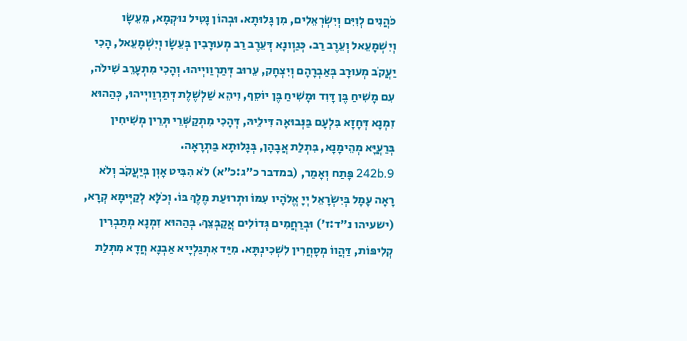כֹּהֲנִים לְוִיִּם וְיִשְׂרְאֵלִים, מִן גָּלוּתָא. וּבְהוֹן נָטִיל נוּקְמָא, מֵעֵשָׂו וְיִשְׁמָעֵאל וְעֵרֶב רַב. כְּגַוְונָא דְּעֵרֶב רַב מְעוּרָבִין בְּעֵשָׂו וְיִשְׁמָעֵאל, הָכִי יַעֲקֹב מְעוּרָב בְּאַבְרָהָם וְיִצְחָק, עֵרוּב דְּתַרְוַויְיהוּ. וְהָכִי מִתְעָרֵב שִׁילֹה, עִם מָשִׁיחַ בֶּן דָּוִד וּמָשִׁיחַ בֶּן יוֹסֵף, וִיהֵא שַׁלְשֶׁלֶת דְּתַרְוַויְיהוּ, כְּהַהוּא זִמְנָא דְּחָזָא בִּלְעָם בַּנְּבוּאָה דִּילֵיהּ, דְּהָכִי מִתְקַשְּׁרֵי תְּרֵין מְשִׁיחִין בְּרַעֲיָּא מְהֵימָנָא, בִּתְלַת אֲבָהָן, בְּגָלוּתָא בַּתְרָאָה.
242b.9 פָּתַח וְאָמַר, (במדבר כ״ג:כ״א) לֹא הִבִּיט אָוְן בְּיַעֲקֹב וְלֹא רָאָה עָמָל בְּיִשְׂרָאֵל יְיָ אֱלֹהָיו עִמּוֹ וּתְרוּעַת מֶלֶךְ בּוֹ. וְכֹלָּא לְקַיְּימָא קְרָא, (ישעיהו נ״ד:ז׳) וּבְרַחֲמִים גְּדוֹלִים אֲקַבְּצֵךְ. בְּהַהוּא זִמְנָא מְתַבְרִין קְלִיפּוֹת, דַּהֲווֹ מְסָחֲרִין לִשְׁכִינְתָּא. מִיַּד אִתְגַלְיָיא אַבְנָא חֲדָא מִתְּלַת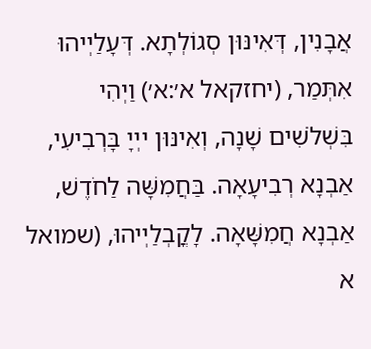אֲבָנִין, דְּאִינּוּן סְגוֹלְתָא. דְּעָלַיְיהוּ אִתְּמַר, (יחזקאל א׳:א׳) וַיְהִי בִּשְׁלֹשִׁים שָׁנָה, וְאִינּוּן ייְיָ בָּרְבִיעִי, אַבְנָא רְבִיעָאָה. בַּחֲמִשָּׁה לַחֹדֶשׁ, אַבְנָא חֲמִשָּׁאָה. לָקֳבְלַיְיהוּ, (שמואל א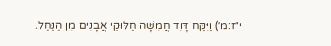י״ז:מ׳) וַיִּקַּח דָּוִד חֲמִשָּׁה חַלּוּקֵי אֲבָנִים מִן הַנַּחַל.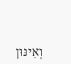וְאִינּוּן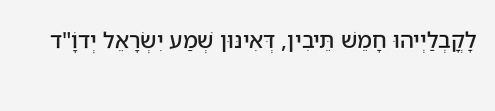לָקֳבְלַיְיהוּ חָמֵשׁ תֵּיבִין, דְּאִינּוּן שְׁמַע יִשְׂרָאֵל יְדוָֹ"ד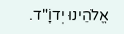אֱלֹהֵינוּ יְדוָֹ"ד.